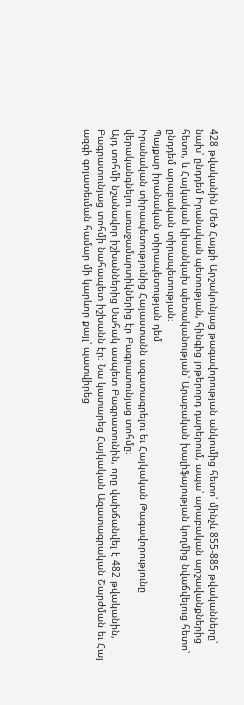428 թվականին Մեծ Հայքի Արշակունյաց թագավորության անկումից հետո՝ մինչև 855-885 թվականները՝ նախ՝ ընդդեմ Իրանական պետության, հինգից յոթերորդ դարերում, ապա՝ արաբական արշավանքներից հետո, և Հայկական կիսանկախ պետականության՝ Արաբական խալիֆայության կողմից նվաճվելուց հետո՝ ընդդեմ արաբական տիրապետության։
Պայքար իրանական տիրապետության դեմ
Իրանական տիրապետությունից Հայաստանն ազատագրելու եւ Հայկական Թագավորությունը վերականգնելու առաջամարտիկներից էր Բագրատունյաց տոհմը։
Այդ տոհմի նշանավոր իշխաններից Սահակ ասպետ Բագրատունին, որը վախճանվել է 482 թվականին, Բագրատունյաց տոհմի նահապետ իշխանն էր։ Նա կատարեց Հայկական Ազատագրական Շարժման եւ Հայ ազգի գոյատեւման համար մի կարևոր քայլ՝ պատվիրեց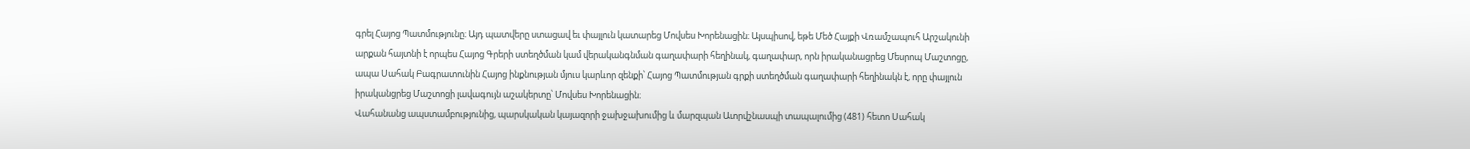գրել Հայոց Պատմությունը։ Այդ պատվերը ստացավ եւ փայլուն կատարեց Մովսես Խորենացին։ Այսպիսով, եթե Մեծ Հայքի Վռամշապուհ Արշակունի արքան հայտնի է որպես Հայոց Գրերի ստեղծման կամ վերականգնման գաղափարի հեղինակ, գաղափար, որն իրականացրեց Մեսրոպ Մաշտոցը, ապա Սահակ Բագրատունին Հայոց ինքնության մյուս կարևոր զենքի՝ Հայոց Պատմության գրքի ստեղծման գաղափարի հեղինակն է, որը փայլուն իրականցրեց Մաշտոցի լավագույն աշակերտը՝ Մովսես Խորենացին։
Վահանանց ապստամբությունից, պարսկական կայազորի ջախջախումից և մարզպան Ատրվշնասպի տապալումից (481) հետո Սահակ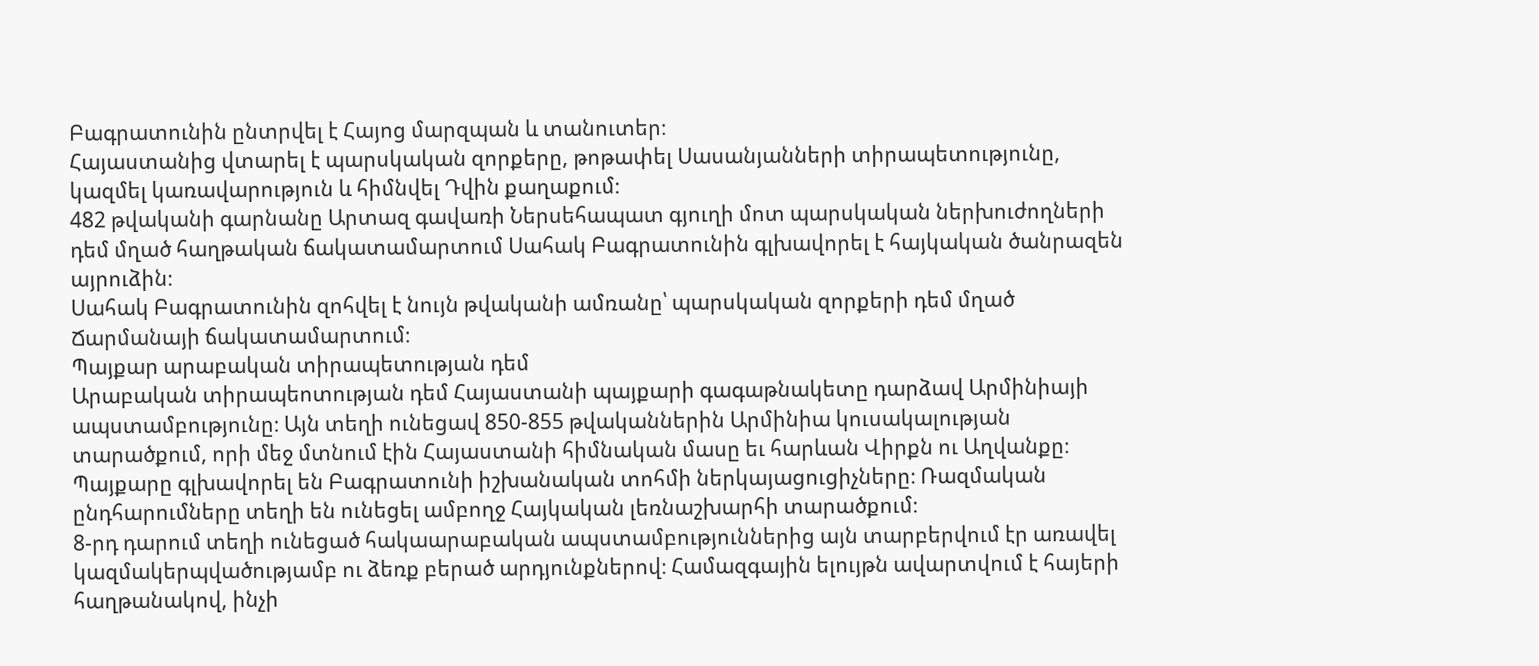Բագրատունին ընտրվել է Հայոց մարզպան և տանուտեր։
Հայաստանից վտարել է պարսկական զորքերը, թոթափել Սասանյանների տիրապետությունը, կազմել կառավարություն և հիմնվել Դվին քաղաքում։
482 թվականի գարնանը Արտազ գավառի Ներսեհապատ գյուղի մոտ պարսկական ներխուժողների դեմ մղած հաղթական ճակատամարտում Սահակ Բագրատունին գլխավորել է հայկական ծանրազեն այրուձին։
Սահակ Բագրատունին զոհվել է նույն թվականի ամռանը՝ պարսկական զորքերի դեմ մղած Ճարմանայի ճակատամարտում։
Պայքար արաբական տիրապետության դեմ
Արաբական տիրապեոտության դեմ Հայաստանի պայքարի գագաթնակետը դարձավ Արմինիայի ապստամբությունը։ Այն տեղի ունեցավ 850-855 թվականներին Արմինիա կուսակալության տարածքում, որի մեջ մտնում էին Հայաստանի հիմնական մասը եւ հարևան Վիրքն ու Աղվանքը։ Պայքարը գլխավորել են Բագրատունի իշխանական տոհմի ներկայացուցիչները։ Ռազմական ընդհարումները տեղի են ունեցել ամբողջ Հայկական լեռնաշխարհի տարածքում։
8-րդ դարում տեղի ունեցած հակաարաբական ապստամբություններից այն տարբերվում էր առավել կազմակերպվածությամբ ու ձեռք բերած արդյունքներով։ Համազգային ելույթն ավարտվում է հայերի հաղթանակով, ինչի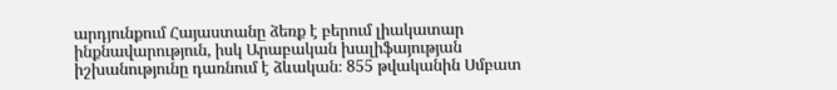արդյունքում Հայաստանը ձեռք է բերում լիակատար ինքնավարություն, իսկ Արաբական խալիֆայության իշխանությունը դառնում է ձևական։ 855 թվականին Սմբատ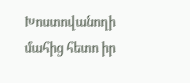Խոստովանողի մահից հետո իր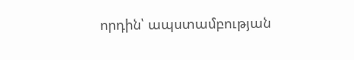որդին՝ ապստամբության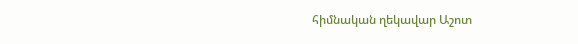հիմնական ղեկավար Աշոտ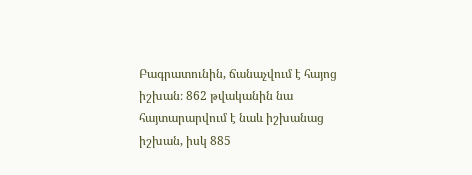Բագրատունին, ճանաչվում է հայոց իշխան։ 862 թվականին նա հայտարարվում է նաև իշխանաց իշխան, իսկ 885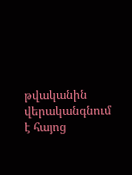թվականին վերականգնում է հայոց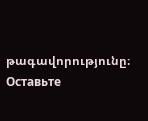թագավորությունը։
Оставьте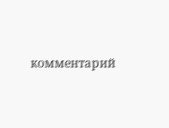комментарий